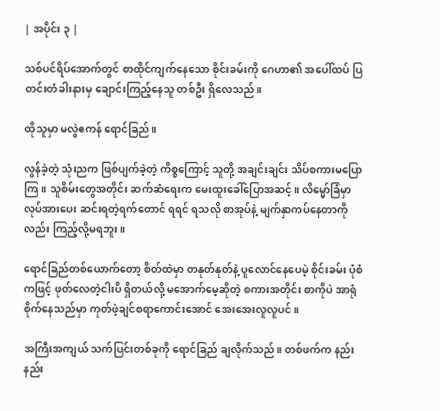| အပိုင်း ၃ |

သစ်ပင်ရိပ်အောက်တွင် စာထိုင်ကျက်နေသော စိုင်းခမ်းကို ဂေဟာ၏ အပေါ်ထပ် ပြတင်းတံခါးနားမှ ချောင်းကြည့်နေသူ တစ်ဦး ရှိလေသည်။

ထိုသူမှာ မလွဲဧကန် ရောင်ခြည်။

လွန်ခဲ့တဲ့ သုံးညက ဖြစ်ပျက်ခဲ့တဲ့ ကိစ္စကြောင့် သူတို့ အချင်းချင်း သိပ်စကားမပြောကြ။ သူစိမ်းတွေအတိုင်း ဆက်ဆံရေးက မေးထူးခေါ်ပြောအဆင့်။ လိမ္မော်ခြံမှာ လုပ်အားပေး ဆင်းရတဲ့ရက်တောင် ရရင် ရသလို စာအုပ်နဲ့ မျက်နှာကပ်နေတာကိုလည်း ကြည့်လို့မရဘူး။

ရောင်ခြည်တစ်ယောက်တော့ စိတ်ထဲမှာ တနုတ်နုတ်နဲ့ ပူလောင်နေပေမဲ့ စိုင်းခမ်း ပုံစံကဖြင့် ဖုတ်လေတဲ့ငါးပိ ရှိတယ်လို့ မအောက်မေ့ဆိုတဲ့ စကားအတိုင်း စာကိုပဲ အာရုံစိုက်နေသည်မှာ ကုတ်ဖဲ့ချင်စရာကောင်းအောင် အေးအေးလူလူပင်။

အကြီးအကျယ် သက်ပြင်းတစ်ခုကို ရောင်ခြည် ချလိုက်သည်။ တစ်ဖက်က နည်းနည်း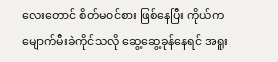လေးတောင် စိတ်မ၀င်စား ဖြစ်နေပြီး ကိုယ်က မျောက်မီးခဲကိုင်သလို ဆွေ့ဆွေ့ခုန်နေရင် အရူး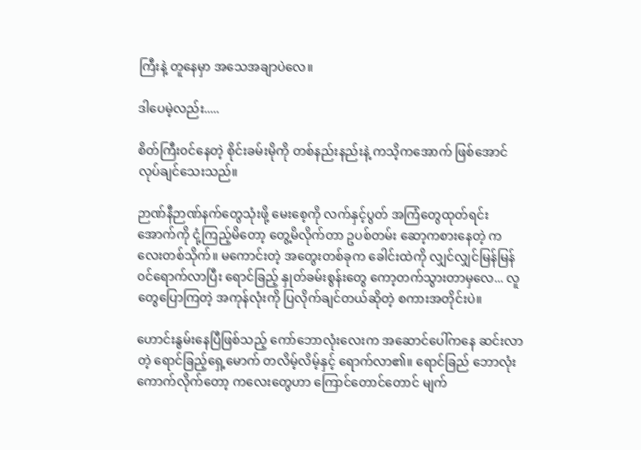ကြီးနဲ့ တူနေမှာ အသေအချာပဲလေ။

ဒါပေမဲ့လည်း.....

စိတ်ကြီး၀င်နေတဲ့ စိုင်းခမ်းမိုကို တစ်နည်းနည်းနဲ့ ကသိ့ကအောက် ဖြစ်အောင် လုပ်ချင်သေးသည်။

ဉာဏ်နီဉာဏ်နက်တွေသုံးဖို့ မေးစေ့ကို လက်နှင့်ပွတ် အကြံတွေထုတ်ရင်း အောက်ကို ငုံ့ကြည့်မိတော့ တွေ့မိလိုက်တာ ဥပစ်တမ်း ဆော့ကစားနေတဲ့ ကလေးတစ်သိုက်။ မကောင်းတဲ့ အတွေးတစ်ခုက ခေါင်းထဲကို လျှင်လျှင်မြန်မြန် ၀င်ရောက်လာပြီး ရောင်ခြည့် နှုတ်ခမ်းစွန်းတွေ ကော့တက်သွားတာမှလေ... လူတွေပြောကြတဲ့ အကုန်လုံးကို ပြလိုက်ချင်တယ်ဆိုတဲ့ စကားအတိုင်းပဲ။

ဟောင်းနွမ်းနေပြီဖြစ်သည့် ကော်ဘောလုံးလေးက အဆောင်ပေါ်ကနေ ဆင်းလာတဲ့ ရောင်ခြည့်ရှေ့မောက် တလိမ့်လိမ့်နှင့် ရောက်လာ၏။ ရောင်ခြည် ဘောလုံးကောက်လိုက်တော့ ကလေးတွေဟာ ကြောင်တောင်တောင် မျက်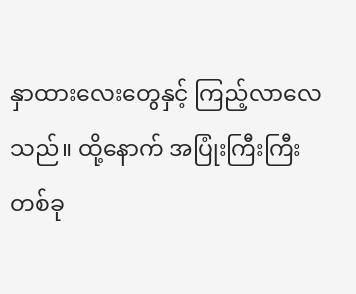နှာထားလေးတွေနှင့် ကြည့်လာလေသည်။ ထို့နောက် အပြုံးကြီးကြီးတစ်ခု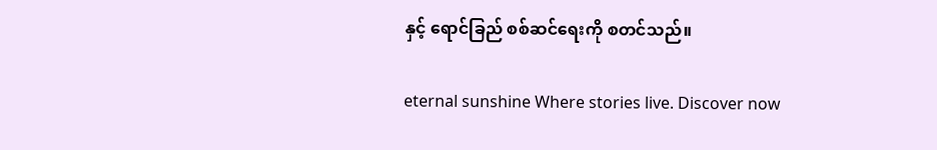နှင့် ရောင်ခြည် စစ်ဆင်ရေးကို စတင်သည်။

eternal sunshine Where stories live. Discover now